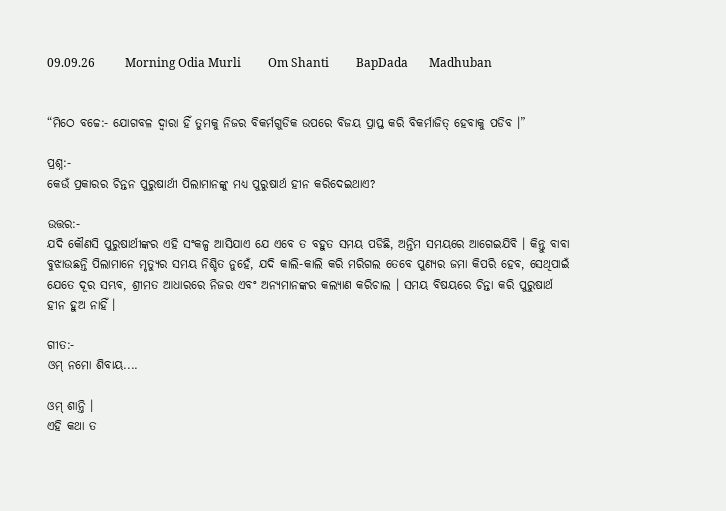09.09.26          Morning Odia Murli         Om Shanti         BapDada       Madhuban


“ମିଠେ ବଚ୍ଚେ:- ଯୋଗବଳ ଦ୍ୱାରା ହିଁ ତୁମକୁ ନିଜର ବିକର୍ମଗୁଡିକ ଉପରେ ବିଜୟ ପ୍ରାପ୍ତ କରି ବିକର୍ମାଜିତ୍ ହେବାକୁ ପଡିବ ।”

ପ୍ରଶ୍ନ:-
କେଉଁ ପ୍ରକାରର ଚିନ୍ତନ ପୁରୁଷାର୍ଥୀ ପିଲାମାନଙ୍କୁ ମଧ୍ୟ ପୁରୁଷାର୍ଥ ହୀନ କରିଦେଇଥାଏ?

ଉତ୍ତର:-
ଯଦି କୌଣସି ପୁରୁଷାର୍ଥୀଙ୍କର ଏହି ସଂକଳ୍ପ ଆସିଯାଏ ଯେ ଏବେ ତ ବହୁତ ସମୟ ପଡିଛି, ଅନ୍ତିମ ସମୟରେ ଆଗେଇଯିବି । କିନ୍ତୁ ବାବା ବୁଝାଉଛନ୍ତି ପିଲାମାନେ ମୃତ୍ୟୁର ସମୟ ନିଶ୍ଚିତ ନୁହେଁ, ଯଦି କାଲି-କାଲି କରି ମରିଗଲ ତେବେ ପୁଣ୍ୟର ଜମା କିପରି ହେବ, ସେଥିପାଇଁ ଯେତେ ଦୂର ସମ୍ଭବ, ଶ୍ରୀମତ ଆଧାରରେ ନିଜର ଏବଂ ଅନ୍ୟମାନଙ୍କର କଲ୍ୟାଣ କରିଚାଲ । ସମୟ ବିଷୟରେ ଚିନ୍ତା କରି ପୁରୁଷାର୍ଥ ହୀନ ହୁଅ ନାହିଁ ।

ଗୀତ:-
ଓମ୍ ନମୋ ଶିବାୟ....

ଓମ୍ ଶାନ୍ତି ।
ଏହି କଥା ତ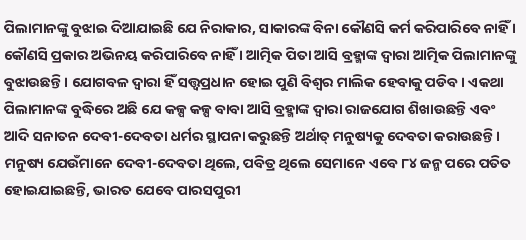ପିଲାମାନଙ୍କୁ ବୁଝାଇ ଦିଆଯାଇଛି ଯେ ନିରାକାର, ସାକାରଙ୍କ ବିନା କୌଣସି କର୍ମ କରିପାରିବେ ନାହିଁ । କୌଣସି ପ୍ରକାର ଅଭିନୟ କରିପାରିବେ ନାହିଁ । ଆତ୍ମିକ ପିତା ଆସି ବ୍ରହ୍ମାଙ୍କ ଦ୍ୱାରା ଆତ୍ମିକ ପିଲାମାନଙ୍କୁ ବୁଝାଉଛନ୍ତି । ଯୋଗବଳ ଦ୍ୱାରା ହିଁ ସତ୍ତ୍ୱପ୍ରଧାନ ହୋଇ ପୁଣି ବିଶ୍ୱର ମାଲିକ ହେବାକୁ ପଡିବ । ଏକଥା ପିଲାମାନଙ୍କ ବୁଦ୍ଧିରେ ଅଛି ଯେ କଳ୍ପ କଳ୍ପ ବାବା ଆସି ବ୍ରହ୍ମାଙ୍କ ଦ୍ୱାରା ରାଜଯୋଗ ଶିଖାଉଛନ୍ତି ଏବଂ ଆଦି ସନାତନ ଦେବୀ-ଦେବତା ଧର୍ମର ସ୍ଥାପନା କରୁଛନ୍ତି ଅର୍ଥାତ୍ ମନୁଷ୍ୟକୁ ଦେବତା କରାଉଛନ୍ତି । ମନୁଷ୍ୟ ଯେଉଁମାନେ ଦେବୀ-ଦେବତା ଥିଲେ, ପବିତ୍ର ଥିଲେ ସେମାନେ ଏବେ ୮୪ ଜନ୍ମ ପରେ ପତିତ ହୋଇଯାଇଛନ୍ତି, ଭାରତ ଯେବେ ପାରସପୁରୀ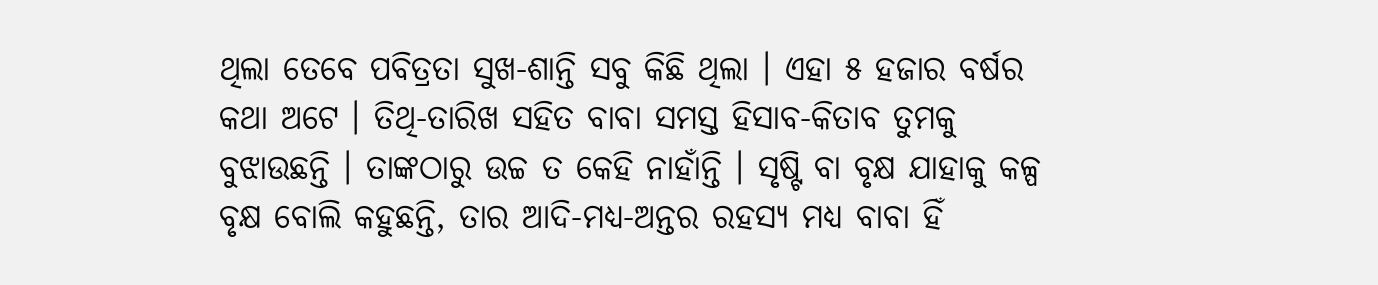ଥିଲା ତେବେ ପବିତ୍ରତା ସୁଖ-ଶାନ୍ତି ସବୁ କିଛି ଥିଲା । ଏହା ୫ ହଜାର ବର୍ଷର କଥା ଅଟେ । ତିଥି-ତାରିଖ ସହିତ ବାବା ସମସ୍ତ ହିସାବ-କିତାବ ତୁମକୁ ବୁଝାଉଛନ୍ତି । ତାଙ୍କଠାରୁ ଉଚ୍ଚ ତ କେହି ନାହାଁନ୍ତି । ସୃଷ୍ଟି ବା ବୃକ୍ଷ ଯାହାକୁ କଳ୍ପ ବୃକ୍ଷ ବୋଲି କହୁଛନ୍ତି, ତାର ଆଦି-ମଧ୍ୟ-ଅନ୍ତର ରହସ୍ୟ ମଧ୍ୟ ବାବା ହିଁ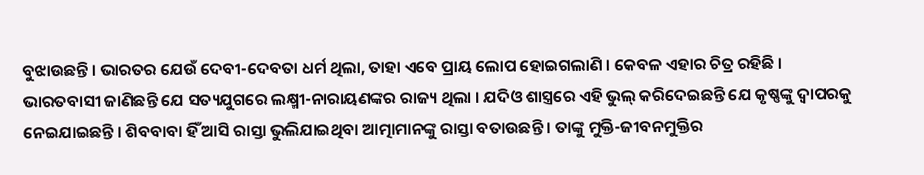ବୁଝାଉଛନ୍ତି । ଭାରତର ଯେଉଁ ଦେବୀ-ଦେବତା ଧର୍ମ ଥିଲା, ତାହା ଏବେ ପ୍ରାୟ ଲୋପ ହୋଇଗଲାଣି । କେବଳ ଏହାର ଚିତ୍ର ରହିଛି । ଭାରତବାସୀ ଜାଣିଛନ୍ତି ଯେ ସତ୍ୟଯୁଗରେ ଲକ୍ଷ୍ମୀ-ନାରାୟଣଙ୍କର ରାଜ୍ୟ ଥିଲା । ଯଦିଓ ଶାସ୍ତ୍ରରେ ଏହି ଭୁଲ୍ କରିଦେଇଛନ୍ତି ଯେ କୃଷ୍ଣଙ୍କୁ ଦ୍ୱାପରକୁ ନେଇଯାଇଛନ୍ତି । ଶିବବାବା ହିଁ ଆସି ରାସ୍ତା ଭୁଲିଯାଇଥିବା ଆତ୍ମାମାନଙ୍କୁ ରାସ୍ତା ବତାଉଛନ୍ତି । ତାଙ୍କୁ ମୁକ୍ତି-ଜୀବନମୁକ୍ତିର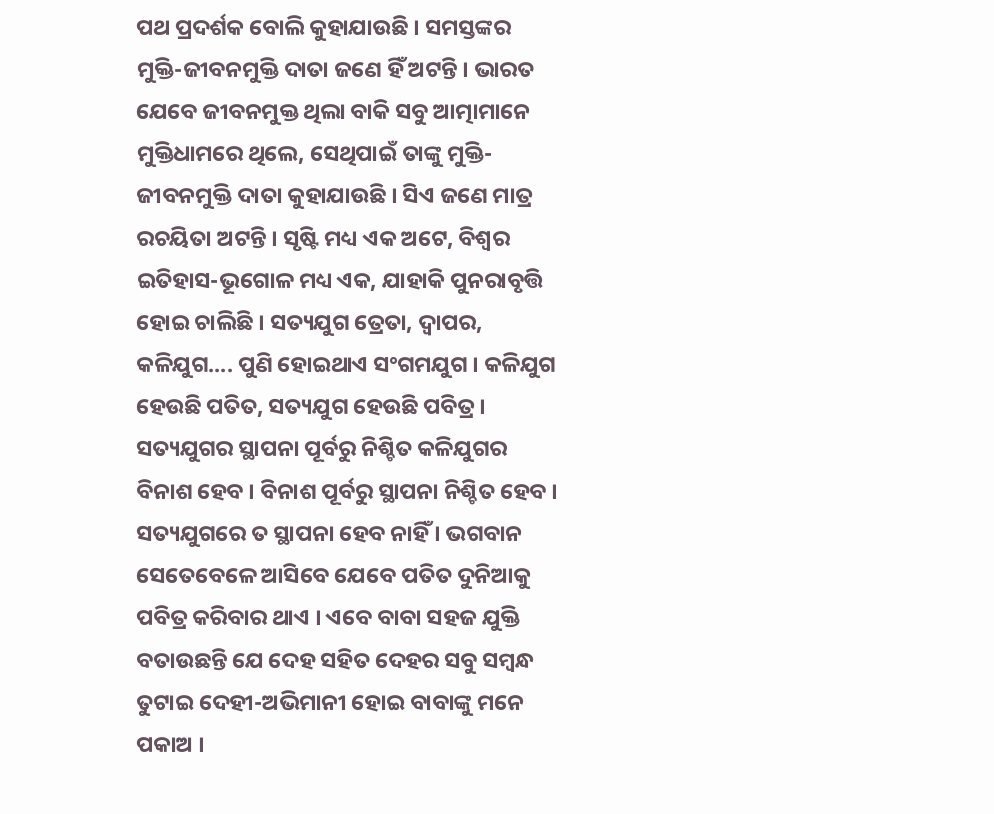ପଥ ପ୍ରଦର୍ଶକ ବୋଲି କୁହାଯାଉଛି । ସମସ୍ତଙ୍କର ମୁକ୍ତି-ଜୀବନମୁକ୍ତି ଦାତା ଜଣେ ହିଁ ଅଟନ୍ତି । ଭାରତ ଯେବେ ଜୀବନମୁକ୍ତ ଥିଲା ବାକି ସବୁ ଆତ୍ମାମାନେ ମୁକ୍ତିଧାମରେ ଥିଲେ, ସେଥିପାଇଁ ତାଙ୍କୁ ମୁକ୍ତି-ଜୀବନମୁକ୍ତି ଦାତା କୁହାଯାଉଛି । ସିଏ ଜଣେ ମାତ୍ର ରଚୟିତା ଅଟନ୍ତି । ସୃଷ୍ଟି ମଧ୍ୟ ଏକ ଅଟେ, ବିଶ୍ୱର ଇତିହାସ-ଭୂଗୋଳ ମଧ୍ୟ ଏକ, ଯାହାକି ପୁନରାବୃତ୍ତି ହୋଇ ଚାଲିଛି । ସତ୍ୟଯୁଗ ତ୍ରେତା, ଦ୍ୱାପର, କଳିଯୁଗ.... ପୁଣି ହୋଇଥାଏ ସଂଗମଯୁଗ । କଳିଯୁଗ ହେଉଛି ପତିତ, ସତ୍ୟଯୁଗ ହେଉଛି ପବିତ୍ର । ସତ୍ୟଯୁଗର ସ୍ଥାପନା ପୂର୍ବରୁ ନିଶ୍ଚିତ କଳିଯୁଗର ବିନାଶ ହେବ । ବିନାଶ ପୂର୍ବରୁ ସ୍ଥାପନା ନିଶ୍ଚିତ ହେବ । ସତ୍ୟଯୁଗରେ ତ ସ୍ଥାପନା ହେବ ନାହିଁ । ଭଗବାନ ସେତେବେଳେ ଆସିବେ ଯେବେ ପତିତ ଦୁନିଆକୁ ପବିତ୍ର କରିବାର ଥାଏ । ଏବେ ବାବା ସହଜ ଯୁକ୍ତି ବତାଉଛନ୍ତି ଯେ ଦେହ ସହିତ ଦେହର ସବୁ ସମ୍ବନ୍ଧ ତୁଟାଇ ଦେହୀ-ଅଭିମାନୀ ହୋଇ ବାବାଙ୍କୁ ମନେ ପକାଅ ।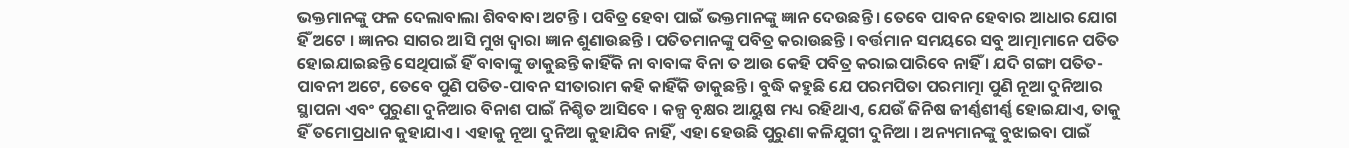ଭକ୍ତମାନଙ୍କୁ ଫଳ ଦେଲାବାଲା ଶିବବାବା ଅଟନ୍ତି । ପବିତ୍ର ହେବା ପାଇଁ ଭକ୍ତମାନଙ୍କୁ ଜ୍ଞାନ ଦେଉଛନ୍ତି । ତେବେ ପାବନ ହେବାର ଆଧାର ଯୋଗ ହିଁ ଅଟେ । ଜ୍ଞାନର ସାଗର ଆସି ମୁଖ ଦ୍ୱାରା ଜ୍ଞାନ ଶୁଣାଉଛନ୍ତି । ପତିତମାନଙ୍କୁ ପବିତ୍ର କରାଉଛନ୍ତି । ବର୍ତ୍ତମାନ ସମୟରେ ସବୁ ଆତ୍ମାମାନେ ପତିତ ହୋଇଯାଇଛନ୍ତି ସେଥିପାଇଁ ହିଁ ବାବାଙ୍କୁ ଡାକୁଛନ୍ତି କାହିଁକି ନା ବାବାଙ୍କ ବିନା ତ ଆଉ କେହି ପବିତ୍ର କରାଇପାରିବେ ନାହିଁ । ଯଦି ଗଙ୍ଗା ପତିତ-ପାବନୀ ଅଟେ, ତେବେ ପୁଣି ପତିତ-ପାବନ ସୀତାରାମ କହି କାହିଁକି ଡାକୁଛନ୍ତି । ବୁଦ୍ଧି କହୁଛି ଯେ ପରମପିତା ପରମାତ୍ମା ପୁଣି ନୂଆ ଦୁନିଆର ସ୍ଥାପନା ଏବଂ ପୁରୁଣା ଦୁନିଆର ବିନାଶ ପାଇଁ ନିଶ୍ଚିତ ଆସିବେ । କଳ୍ପ ବୃକ୍ଷର ଆୟୁଷ ମଧ୍ୟ ରହିଥାଏ, ଯେଉଁ ଜିନିଷ ଜୀର୍ଣ୍ଣଶୀର୍ଣ୍ଣ ହୋଇଯାଏ, ତାକୁ ହିଁ ତମୋପ୍ରଧାନ କୁହାଯାଏ । ଏହାକୁ ନୂଆ ଦୁନିଆ କୁହାଯିବ ନାହିଁ, ଏହା ହେଉଛି ପୁରୁଣା କଳିଯୁଗୀ ଦୁନିଆ । ଅନ୍ୟମାନଙ୍କୁ ବୁଝାଇବା ପାଇଁ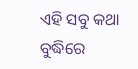ଏହି ସବୁ କଥା ବୁଦ୍ଧିରେ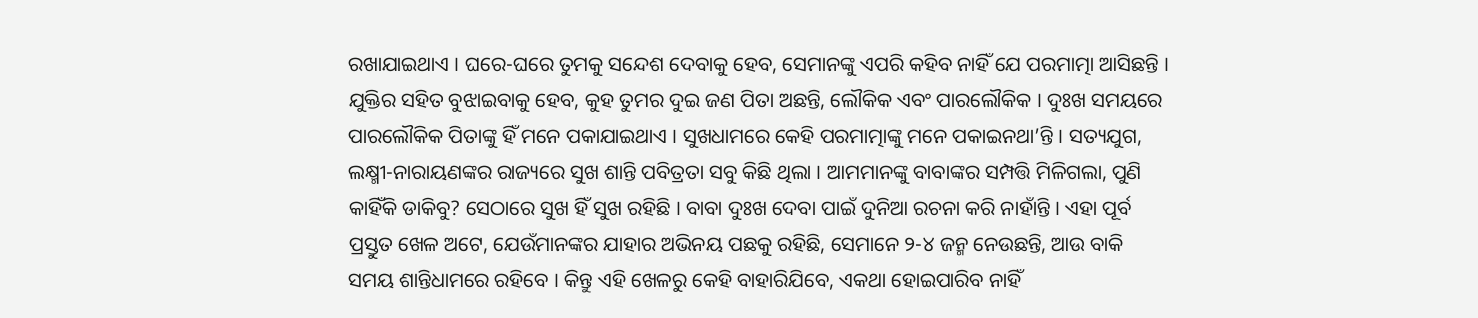ରଖାଯାଇଥାଏ । ଘରେ-ଘରେ ତୁମକୁ ସନ୍ଦେଶ ଦେବାକୁ ହେବ, ସେମାନଙ୍କୁ ଏପରି କହିବ ନାହିଁ ଯେ ପରମାତ୍ମା ଆସିଛନ୍ତି । ଯୁକ୍ତିର ସହିତ ବୁଝାଇବାକୁ ହେବ, କୁହ ତୁମର ଦୁଇ ଜଣ ପିତା ଅଛନ୍ତି, ଲୌକିକ ଏବଂ ପାରଲୌକିକ । ଦୁଃଖ ସମୟରେ ପାରଲୌକିକ ପିତାଙ୍କୁ ହିଁ ମନେ ପକାଯାଇଥାଏ । ସୁଖଧାମରେ କେହି ପରମାତ୍ମାଙ୍କୁ ମନେ ପକାଇନଥା’ନ୍ତି । ସତ୍ୟଯୁଗ, ଲକ୍ଷ୍ମୀ-ନାରାୟଣଙ୍କର ରାଜ୍ୟରେ ସୁଖ ଶାନ୍ତି ପବିତ୍ରତା ସବୁ କିଛି ଥିଲା । ଆମମାନଙ୍କୁ ବାବାଙ୍କର ସମ୍ପତ୍ତି ମିଳିଗଲା, ପୁଣି କାହିଁକି ଡାକିବୁ? ସେଠାରେ ସୁଖ ହିଁ ସୁଖ ରହିଛି । ବାବା ଦୁଃଖ ଦେବା ପାଇଁ ଦୁନିଆ ରଚନା କରି ନାହାଁନ୍ତି । ଏହା ପୂର୍ବ ପ୍ରସ୍ତୁତ ଖେଳ ଅଟେ, ଯେଉଁମାନଙ୍କର ଯାହାର ଅଭିନୟ ପଛକୁ ରହିଛି, ସେମାନେ ୨-୪ ଜନ୍ମ ନେଉଛନ୍ତି, ଆଉ ବାକି ସମୟ ଶାନ୍ତିଧାମରେ ରହିବେ । କିନ୍ତୁ ଏହି ଖେଳରୁ କେହି ବାହାରିଯିବେ, ଏକଥା ହୋଇପାରିବ ନାହିଁ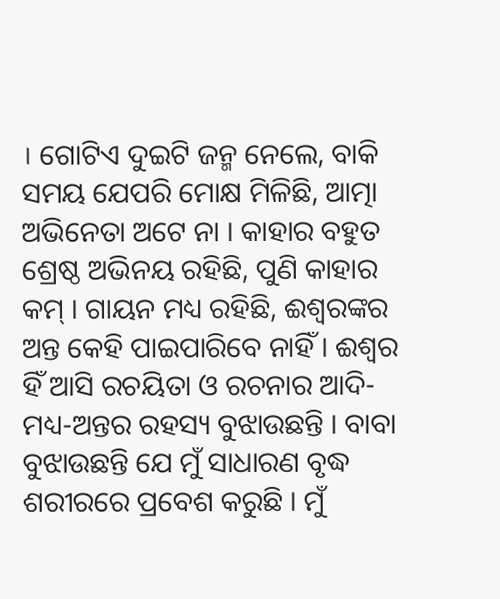। ଗୋଟିଏ ଦୁଇଟି ଜନ୍ମ ନେଲେ, ବାକି ସମୟ ଯେପରି ମୋକ୍ଷ ମିଳିଛି, ଆତ୍ମା ଅଭିନେତା ଅଟେ ନା । କାହାର ବହୁତ ଶ୍ରେଷ୍ଠ ଅଭିନୟ ରହିଛି, ପୁଣି କାହାର କମ୍ । ଗାୟନ ମଧ୍ୟ ରହିଛି, ଈଶ୍ୱରଙ୍କର ଅନ୍ତ କେହି ପାଇପାରିବେ ନାହିଁ । ଈଶ୍ୱର ହିଁ ଆସି ରଚୟିତା ଓ ରଚନାର ଆଦି-ମଧ୍ୟ-ଅନ୍ତର ରହସ୍ୟ ବୁଝାଉଛନ୍ତି । ବାବା ବୁଝାଉଛନ୍ତି ଯେ ମୁଁ ସାଧାରଣ ବୃଦ୍ଧ ଶରୀରରେ ପ୍ରବେଶ କରୁଛି । ମୁଁ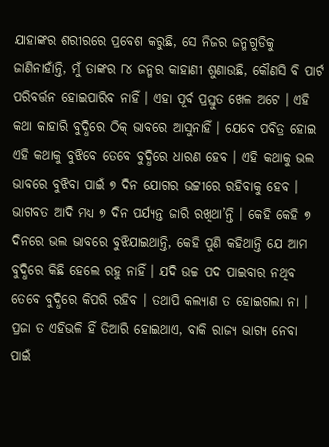ଯାହାଙ୍କର ଶରୀରରେ ପ୍ରବେଶ କରୁଛି, ସେ ନିଜର ଜନ୍ମଗୁଡିକୁ ଜାଣିନାହାଁନ୍ତି, ମୁଁ ତାଙ୍କର ୮୪ ଜନ୍ମର କାହାଣୀ ଶୁଣାଉଛି, କୌଣସି ବି ପାର୍ଟ ପରିବର୍ତ୍ତନ ହୋଇପାରିବ ନାହିଁ । ଏହା ପୂର୍ବ ପ୍ରସ୍ତୁତ ଖେଳ ଅଟେ । ଏହି କଥା କାହାରି ବୁଦ୍ଧିରେ ଠିକ୍ ଭାବରେ ଆସୁନାହିଁ । ଯେବେ ପବିତ୍ର ହୋଇ ଏହି କଥାକୁ ବୁଝିବେ ତେବେ ବୁଦ୍ଧିରେ ଧାରଣ ହେବ । ଏହି କଥାକୁ ଭଲ ଭାବରେ ବୁଝିବା ପାଇଁ ୭ ଦିନ ଯୋଗର ଭଟ୍ଟୀରେ ରହିବାକୁ ହେବ । ଭାଗବତ ଆଦି ମଧ୍ୟ ୭ ଦିନ ପର୍ଯ୍ୟନ୍ତ ଜାରି ରଖିଥା’ନ୍ତି । କେହି କେହି ୭ ଦିନରେ ଭଲ ଭାବରେ ବୁଝିଯାଇଥାନ୍ତି, କେହି ପୁଣି କହିଥାନ୍ତି ଯେ ଆମ ବୁଦ୍ଧିରେ କିଛି ହେଲେ ରହୁ ନାହିଁ । ଯଦି ଉଚ୍ଚ ପଦ ପାଇବାର ନଥିବ ତେବେ ବୁଦ୍ଧିରେ କିପରି ରହିବ । ତଥାପି କଲ୍ୟାଣ ତ ହୋଇଗଲା ନା । ପ୍ରଜା ତ ଏହିଭଳି ହିଁ ତିଆରି ହୋଇଥାଏ, ବାକି ରାଜ୍ୟ ଭାଗ୍ୟ ନେବା ପାଇଁ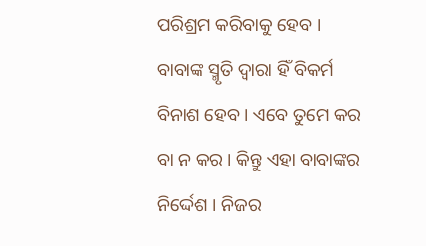ପରିଶ୍ରମ କରିବାକୁ ହେବ । ବାବାଙ୍କ ସ୍ମୃତି ଦ୍ୱାରା ହିଁ ବିକର୍ମ ବିନାଶ ହେବ । ଏବେ ତୁମେ କର ବା ନ କର । କିନ୍ତୁ ଏହା ବାବାଙ୍କର ନିର୍ଦ୍ଦେଶ । ନିଜର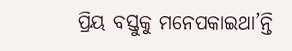ପ୍ରିୟ ବସ୍ତୁକୁ ମନେପକାଇଥା’ନ୍ତି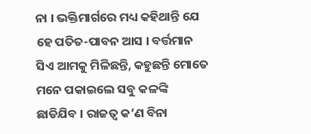ନା । ଭକ୍ତିମାର୍ଗରେ ମଧ୍ୟ କହିଥାନ୍ତି ଯେ ହେ ପତିତ-ପାବନ ଆସ । ବର୍ତ୍ତମାନ ସିଏ ଆମକୁ ମିଳିଛନ୍ତି, କହୁଛନ୍ତି ମୋତେ ମନେ ପକାଇଲେ ସବୁ କଳଙ୍କି ଛାଡିଯିବ । ରାଜତ୍ୱ କ’ଣ ବିନା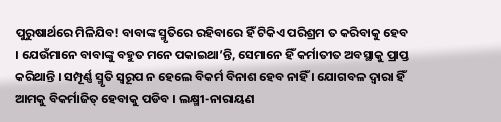ପୁରୁଷାର୍ଥରେ ମିଳିଯିବ! ବାବାଙ୍କ ସ୍ମୃତିରେ ରହିବାରେ ହିଁ ଟିକିଏ ପରିଶ୍ରମ ତ କରିବାକୁ ହେବ । ଯେଉଁମାନେ ବାବାଙ୍କୁ ବହୁତ ମନେ ପକାଇଥା’ନ୍ତି, ସେମାନେ ହିଁ କର୍ମାତୀତ ଅବସ୍ଥାକୁ ପ୍ରାପ୍ତ କରିଥାନ୍ତି । ସମ୍ପୂର୍ଣ୍ଣ ସ୍ମୃତି ସ୍ୱରୂପ ନ ହେଲେ ବିକର୍ମ ବିନାଶ ହେବ ନାହିଁ । ଯୋଗବଳ ଦ୍ୱାରା ହିଁ ଆମକୁ ବିକର୍ମାଜିତ୍ ହେବାକୁ ପଡିବ । ଲକ୍ଷ୍ମୀ-ନାରାୟଣ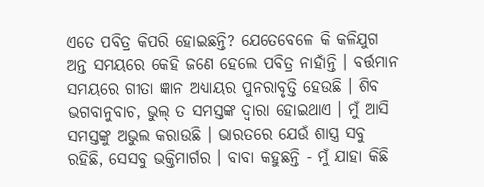ଏତେ ପବିତ୍ର କିପରି ହୋଇଛନ୍ତି? ଯେତେବେଳେ କି କଳିଯୁଗ ଅନ୍ତ ସମୟରେ କେହି ଜଣେ ହେଲେ ପବିତ୍ର ନାହାଁନ୍ତି । ବର୍ତ୍ତମାନ ସମୟରେ ଗୀତା ଜ୍ଞାନ ଅଧ୍ୟାୟର ପୁନରାବୃତ୍ତି ହେଉଛି । ଶିବ ଭଗବାନୁବାଚ, ଭୁଲ୍ ତ ସମସ୍ତଙ୍କ ଦ୍ୱାରା ହୋଇଥାଏ । ମୁଁ ଆସି ସମସ୍ତଙ୍କୁ ଅଭୁଲ କରାଉଛି । ଭାରତରେ ଯେଉଁ ଶାସ୍ତ୍ର ସବୁ ରହିଛି, ସେସବୁ ଭକ୍ତିମାର୍ଗର । ବାବା କହୁଛନ୍ତି - ମୁଁ ଯାହା କିଛି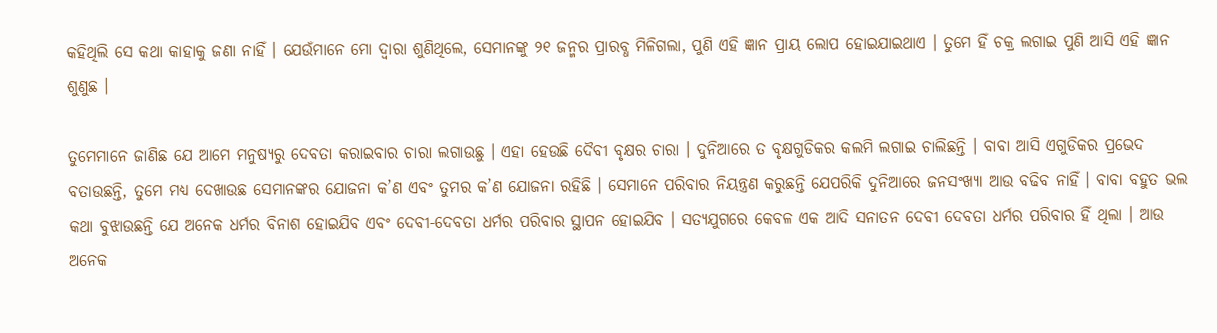କହିଥିଲି ସେ କଥା କାହାକୁ ଜଣା ନାହିଁ । ଯେଉଁମାନେ ମୋ ଦ୍ୱାରା ଶୁଣିଥିଲେ, ସେମାନଙ୍କୁ ୨୧ ଜନ୍ମର ପ୍ରାରବ୍ଧ ମିଳିଗଲା, ପୁଣି ଏହି ଜ୍ଞାନ ପ୍ରାୟ ଲୋପ ହୋଇଯାଇଥାଏ । ତୁମେ ହିଁ ଚକ୍ର ଲଗାଇ ପୁଣି ଆସି ଏହି ଜ୍ଞାନ ଶୁଣୁଛ ।

ତୁମେମାନେ ଜାଣିଛ ଯେ ଆମେ ମନୁଷ୍ୟରୁ ଦେବତା କରାଇବାର ଚାରା ଲଗାଉଛୁ । ଏହା ହେଉଛି ଦୈବୀ ବୃକ୍ଷର ଚାରା । ଦୁନିଆରେ ତ ବୃକ୍ଷଗୁଡିକର କଲମି ଲଗାଇ ଚାଲିଛନ୍ତି । ବାବା ଆସି ଏଗୁଡିକର ପ୍ରଭେଦ ବତାଉଛନ୍ତି, ତୁମେ ମଧ୍ୟ ଦେଖାଉଛ ସେମାନଙ୍କର ଯୋଜନା କ’ଣ ଏବଂ ତୁମର କ’ଣ ଯୋଜନା ରହିଛି । ସେମାନେ ପରିବାର ନିୟନ୍ତ୍ରଣ କରୁଛନ୍ତି ଯେପରିକି ଦୁନିଆରେ ଜନସଂଖ୍ୟା ଆଉ ବଢିବ ନାହିଁ । ବାବା ବହୁତ ଭଲ କଥା ବୁଝାଉଛନ୍ତି ଯେ ଅନେକ ଧର୍ମର ବିନାଶ ହୋଇଯିବ ଏବଂ ଦେବୀ-ଦେବତା ଧର୍ମର ପରିବାର ସ୍ଥାପନ ହୋଇଯିବ । ସତ୍ୟଯୁଗରେ କେବଳ ଏକ ଆଦି ସନାତନ ଦେବୀ ଦେବତା ଧର୍ମର ପରିବାର ହିଁ ଥିଲା । ଆଉ ଅନେକ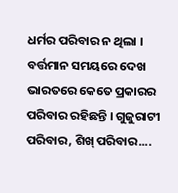ଧର୍ମର ପରିବାର ନ ଥିଲା । ବର୍ତ୍ତମାନ ସମୟରେ ଦେଖ ଭାରତରେ କେତେ ପ୍ରକାରର ପରିବାର ରହିଛନ୍ତି । ଗୁଜୁରାଟୀ ପରିବାର, ଶିଖ୍ ପରିବାର....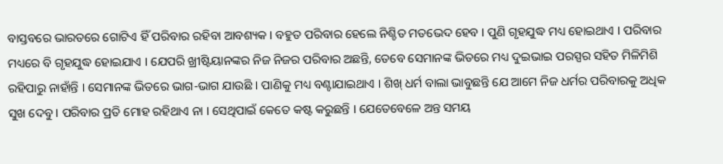ବାସ୍ତବରେ ଭାରତରେ ଗୋଟିଏ ହିଁ ପରିବାର ରହିବା ଆବଶ୍ୟକ । ବହୁତ ପରିବାର ହେଲେ ନିଶ୍ଚିତ ମତଭେଦ ହେବ । ପୁଣି ଗୃହଯୁଦ୍ଧ ମଧ୍ୟ ହୋଇଥାଏ । ପରିବାର ମଧ୍ୟରେ ବି ଗୃହଯୁଦ୍ଧ ହୋଇଯାଏ । ଯେପରି ଖ୍ରୀଷ୍ଟିୟାନଙ୍କର ନିଜ ନିଜର ପରିବାର ଅଛନ୍ତି, ତେବେ ସେମାନଙ୍କ ଭିତରେ ମଧ୍ୟ ଦୁଇଭାଇ ପରସ୍ପର ସହିତ ମିଳିମିଶି ରହିପାରୁ ନାହାଁନ୍ତି । ସେମାନଙ୍କ ଭିତରେ ଭାଗ-ଭାଗ ଯାଉଛି । ପାଣିକୁ ମଧ୍ୟ ବଣ୍ଟାଯାଇଥାଏ । ଶିଖ୍ ଧର୍ମ ବାଲା ଭାବୁଛନ୍ତି ଯେ ଆମେ ନିଜ ଧର୍ମର ପରିବାରକୁ ଅଧିକ ସୁଖ ଦେବୁ । ପରିବାର ପ୍ରତି ମୋହ ରହିଥାଏ ନା । ସେଥିପାଇଁ କେତେ କଷ୍ଟ କରୁଛନ୍ତି । ଯେତେବେଳେ ଅନ୍ତ ସମୟ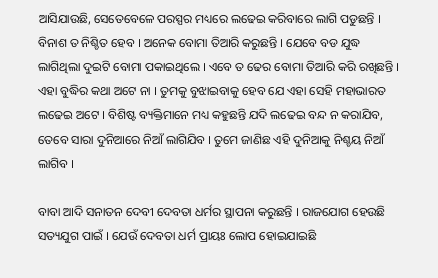ଆସିଯାଉଛି, ସେତେବେଳେ ପରସ୍ପର ମଧ୍ୟରେ ଲଢେଇ କରିବାରେ ଲାଗି ପଡୁଛନ୍ତି । ବିନାଶ ତ ନିଶ୍ଚିତ ହେବ । ଅନେକ ବୋମା ତିଆରି କରୁଛନ୍ତି । ଯେବେ ବଡ ଯୁଦ୍ଧ ଲାଗିଥିଲା ଦୁଇଟି ବୋମା ପକାଇଥିଲେ । ଏବେ ତ ଢେର ବୋମା ତିଆରି କରି ରଖିଛନ୍ତି । ଏହା ବୁଦ୍ଧିର କଥା ଅଟେ ନା । ତୁମକୁ ବୁଝାଇବାକୁ ହେବ ଯେ ଏହା ସେହି ମହାଭାରତ ଲଢେଇ ଅଟେ । ବିଶିଷ୍ଟ ବ୍ୟକ୍ତିମାନେ ମଧ୍ୟ କହୁଛନ୍ତି ଯଦି ଲଢେଇ ବନ୍ଦ ନ କରାଯିବ, ତେବେ ସାରା ଦୁନିଆରେ ନିଆଁ ଲାଗିଯିବ । ତୁମେ ଜାଣିଛ ଏହି ଦୁନିଆକୁ ନିଶ୍ଚୟ ନିଆଁ ଲାଗିବ ।

ବାବା ଆଦି ସନାତନ ଦେବୀ ଦେବତା ଧର୍ମର ସ୍ଥାପନା କରୁଛନ୍ତି । ରାଜଯୋଗ ହେଉଛି ସତ୍ୟଯୁଗ ପାଇଁ । ଯେଉଁ ଦେବତା ଧର୍ମ ପ୍ରାୟଃ ଲୋପ ହୋଇଯାଇଛି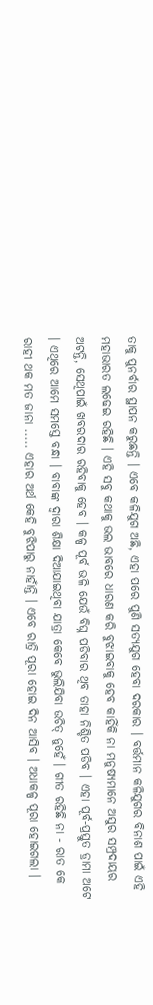ତାକୁ ପୁନର୍ବାର ସ୍ଥାପନ କରୁଛନ୍ତି । ଏବେ କଳିଯୁଗ ଅଛି, ଏହା ପରେ ପୁଣି ସତ୍ୟଯୁଗ ହେବା ଦରକାର । ବର୍ତ୍ତମାନ କଳିଯୁଗର ବିନାଶ ପାଇଁ ଏହି ମହାଭାରତ ଲଢେଇ ରହିଛି । ଏହି ସବୁ କଥାକୁ ଭଲ ଭାବରେ ଧାରଣ କରି ବୁଝାଇବାକୁ ହେବ କାହିଁକି ନା ମନୁଷ୍ୟମାନେ ଅସୁର ସମ୍ପ୍ରଦାୟର ଅଟନ୍ତି, ସେଥିପାଇଁ ଖବରଦାର ରହିବାକୁ ହେବ । କଳ୍ପ ପୂର୍ବ ଭଳି ଯେଉଁ ବିଘ୍ନ ପଡିବାର ଥିବ ତାହା ନିଶ୍ଚିତ ପଡିବ । ଏହା ପୂର୍ବ-ପ୍ରସ୍ତୁତ ଡ୍ରାମା ଅଟେ । ଏଥିରେ ଆମେ ସମସ୍ତେ ବନ୍ଧା । ବାବାଙ୍କ ଦ୍ୱାରା ଶିକ୍ଷା ଦିଆଯାଇଥିବା ଯାତ୍ରା କେବେ ଭୁଲିଯିବା ଉଚିତ୍ ନୁହେଁ । ଗୀତ ରହିଛି ନା - ରାତ କେ ରାହୀ ଥକ ମତ ଜାନା ..... ଏହାର ଅର୍ଥ କେହି ବୁଝିପାରୁ ନାହାଁନ୍ତି । ଏବେ ରାତ୍ରି ପୂରା ହୋଇ ଦିନ ଆସିବ । ଅଧାକଳ୍ପ ପୂରା ହୋଇଗଲା ।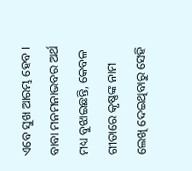ଏବେ ସୁଖ ଆରମ୍ଭ ହେବ । ବାବା ମନମନାଭବର ଅର୍ଥ ମଧ୍ୟ ବୁଝାଇଛନ୍ତି, କେବଳ ଗୀତାରେ କୃଷ୍ଣଙ୍କ ନାମ ଲେଖି ଦେଇଥିବାରୁ ସେହି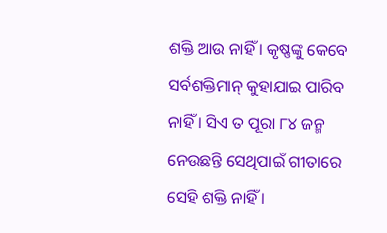ଶକ୍ତି ଆଉ ନାହିଁ । କୃଷ୍ଣଙ୍କୁ କେବେ ସର୍ବଶକ୍ତିମାନ୍ କୁହାଯାଇ ପାରିବ ନାହିଁ । ସିଏ ତ ପୂରା ୮୪ ଜନ୍ମ ନେଉଛନ୍ତି ସେଥିପାଇଁ ଗୀତାରେ ସେହି ଶକ୍ତି ନାହିଁ ।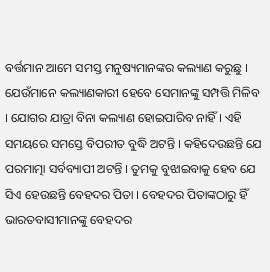ବର୍ତ୍ତମାନ ଆମେ ସମସ୍ତ ମନୁଷ୍ୟମାନଙ୍କର କଲ୍ୟାଣ କରୁଛୁ । ଯେଉଁମାନେ କଲ୍ୟାଣକାରୀ ହେବେ ସେମାନଙ୍କୁ ସମ୍ପତ୍ତି ମିଳିବ । ଯୋଗର ଯାତ୍ରା ବିନା କଲ୍ୟାଣ ହୋଇପାରିବ ନାହିଁ । ଏହି ସମୟରେ ସମସ୍ତେ ବିପରୀତ ବୁଦ୍ଧି ଅଟନ୍ତି । କହିଦେଉଛନ୍ତି ଯେ ପରମାତ୍ମା ସର୍ବବ୍ୟାପୀ ଅଟନ୍ତି । ତୁମକୁ ବୁଝାଇବାକୁ ହେବ ଯେ ସିଏ ହେଉଛନ୍ତି ବେହଦର ପିତା । ବେହଦର ପିତାଙ୍କଠାରୁ ହିଁ ଭାରତବାସୀମାନଙ୍କୁ ବେହଦର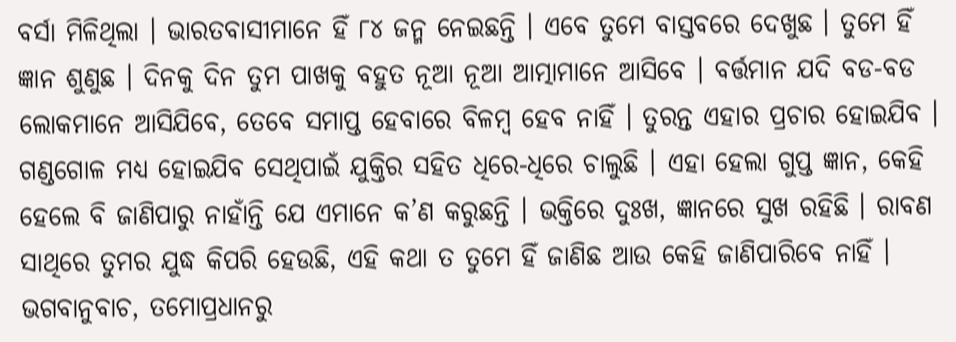ବର୍ସା ମିଳିଥିଲା । ଭାରତବାସୀମାନେ ହିଁ ୮୪ ଜନ୍ମ ନେଇଛନ୍ତି । ଏବେ ତୁମେ ବାସ୍ତବରେ ଦେଖୁଛ । ତୁମେ ହିଁ ଜ୍ଞାନ ଶୁଣୁଛ । ଦିନକୁ ଦିନ ତୁମ ପାଖକୁ ବହୁତ ନୂଆ ନୂଆ ଆତ୍ମାମାନେ ଆସିବେ । ବର୍ତ୍ତମାନ ଯଦି ବଡ-ବଡ ଲୋକମାନେ ଆସିଯିବେ, ତେବେ ସମାପ୍ତ ହେବାରେ ବିଳମ୍ବ ହେବ ନାହିଁ । ତୁରନ୍ତ ଏହାର ପ୍ରଚାର ହୋଇଯିବ । ଗଣ୍ଡଗୋଳ ମଧ୍ୟ ହୋଇଯିବ ସେଥିପାଇଁ ଯୁକ୍ତିର ସହିତ ଧିରେ-ଧିରେ ଚାଲୁଛି । ଏହା ହେଲା ଗୁପ୍ତ ଜ୍ଞାନ, କେହି ହେଲେ ବି ଜାଣିପାରୁ ନାହାଁନ୍ତି ଯେ ଏମାନେ କ’ଣ କରୁଛନ୍ତି । ଭକ୍ତିରେ ଦୁଃଖ, ଜ୍ଞାନରେ ସୁଖ ରହିଛି । ରାବଣ ସାଥିରେ ତୁମର ଯୁଦ୍ଧ କିପରି ହେଉଛି, ଏହି କଥା ତ ତୁମେ ହିଁ ଜାଣିଛ ଆଉ କେହି ଜାଣିପାରିବେ ନାହିଁ । ଭଗବାନୁବାଚ, ତମୋପ୍ରଧାନରୁ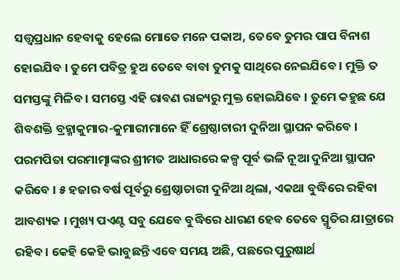ସତ୍ତ୍ୱପ୍ରଧାନ ହେବାକୁ ହେଲେ ମୋତେ ମନେ ପକାଅ, ତେବେ ତୁମର ପାପ ବିନାଶ ହୋଇଯିବ । ତୁମେ ପବିତ୍ର ହୁଅ ତେବେ ବାବା ତୁମକୁ ସାଥିରେ ନେଇଯିବେ । ମୁକ୍ତି ତ ସମସ୍ତଙ୍କୁ ମିଳିବ । ସମସ୍ତେ ଏହି ରାବଣ ରାଜ୍ୟରୁ ମୁକ୍ତ ହୋଇଯିବେ । ତୁମେ କହୁଛ ଯେ ଶିବଶକ୍ତି ବ୍ରହ୍ମାକୁମାର-କୁମାରୀମାନେ ହିଁ ଶ୍ରେଷ୍ଠାଚାରୀ ଦୁନିଆ ସ୍ଥାପନ କରିବେ । ପରମପିତା ପରମାତ୍ମାଙ୍କର ଶ୍ରୀମତ ଆଧାରରେ କଳ୍ପ ପୂର୍ବ ଭଳି ନୂଆ ଦୁନିଆ ସ୍ଥାପନ କରିବେ । ୫ ହଜାର ବର୍ଷ ପୂର୍ବରୁ ଶ୍ରେଷ୍ଠାଚାରୀ ଦୁନିଆ ଥିଲା, ଏକଥା ବୁଦ୍ଧିରେ ରହିବା ଆବଶ୍ୟକ । ମୁଖ୍ୟ ପଏଣ୍ଟ ସବୁ ଯେବେ ବୁଦ୍ଧିରେ ଧାରଣ ହେବ ତେବେ ସ୍ମୃତିର ଯାତ୍ରାରେ ରହିବ । କେହି କେହି ଭାବୁଛନ୍ତି ଏବେ ସମୟ ଅଛି, ପଛରେ ପୁରୁଷାର୍ଥ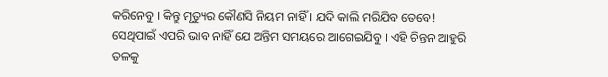କରିନେବୁ । କିନ୍ତୁ ମୃତ୍ୟୁର କୌଣସି ନିୟମ ନାହିଁ । ଯଦି କାଲି ମରିଯିବ ତେବେ! ସେଥିପାଇଁ ଏପରି ଭାବ ନାହିଁ ଯେ ଅନ୍ତିମ ସମୟରେ ଆଗେଇଯିବୁ । ଏହି ଚିନ୍ତନ ଆହୁରି ତଳକୁ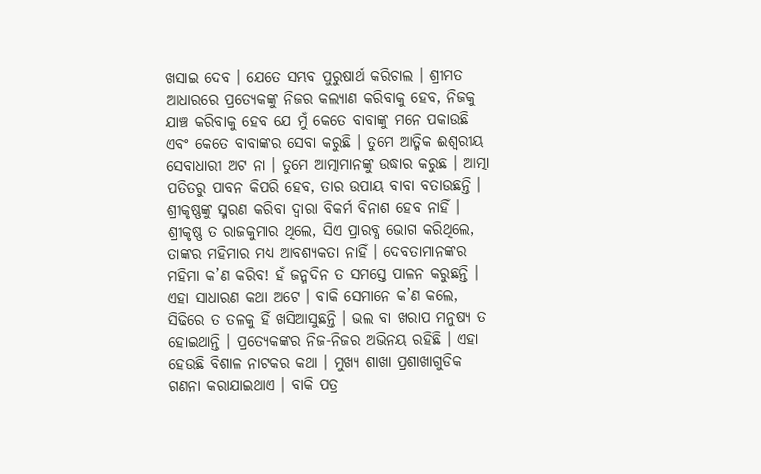ଖସାଇ ଦେବ । ଯେତେ ସମ୍ଭବ ପୁରୁଷାର୍ଥ କରିଚାଲ । ଶ୍ରୀମତ ଆଧାରରେ ପ୍ରତ୍ୟେକଙ୍କୁ ନିଜର କଲ୍ୟାଣ କରିବାକୁ ହେବ, ନିଜକୁ ଯାଞ୍ଚ କରିବାକୁ ହେବ ଯେ ମୁଁ କେତେ ବାବାଙ୍କୁ ମନେ ପକାଉଛି ଏବଂ କେତେ ବାବାଙ୍କର ସେବା କରୁଛି । ତୁମେ ଆତ୍ମିକ ଈଶ୍ୱରୀୟ ସେବାଧାରୀ ଅଟ ନା । ତୁମେ ଆତ୍ମାମାନଙ୍କୁ ଉଦ୍ଧାର କରୁଛ । ଆତ୍ମା ପତିତରୁ ପାବନ କିପରି ହେବ, ତାର ଉପାୟ ବାବା ବତାଉଛନ୍ତି । ଶ୍ରୀକୃଷ୍ଣଙ୍କୁ ସ୍ମରଣ କରିବା ଦ୍ୱାରା ବିକର୍ମ ବିନାଶ ହେବ ନାହିଁ । ଶ୍ରୀକୃଷ୍ଣ ତ ରାଜକୁମାର ଥିଲେ, ସିଏ ପ୍ରାରବ୍ଧ ଭୋଗ କରିଥିଲେ, ତାଙ୍କର ମହିମାର ମଧ୍ୟ ଆବଶ୍ୟକତା ନାହିଁ । ଦେବତାମାନଙ୍କର ମହିମା କ’ଣ କରିବ! ହଁ ଜନ୍ମଦିନ ତ ସମସ୍ତେ ପାଳନ କରୁଛନ୍ତି । ଏହା ସାଧାରଣ କଥା ଅଟେ । ବାକି ସେମାନେ କ’ଣ କଲେ, ସିଢିରେ ତ ତଳକୁ ହିଁ ଖସିଆସୁଛନ୍ତି । ଭଲ ବା ଖରାପ ମନୁଷ୍ୟ ତ ହୋଇଥାନ୍ତି । ପ୍ରତ୍ୟେକଙ୍କର ନିଜ-ନିଜର ଅଭିନୟ ରହିଛି । ଏହା ହେଉଛି ବିଶାଳ ନାଟକର କଥା । ମୁଖ୍ୟ ଶାଖା ପ୍ରଶାଖାଗୁଡିକ ଗଣନା କରାଯାଇଥାଏ । ବାକି ପତ୍ର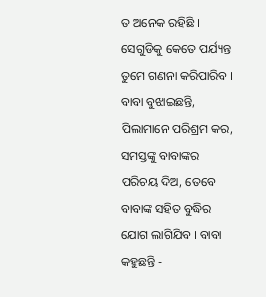ତ ଅନେକ ରହିଛି । ସେଗୁଡିକୁ କେତେ ପର୍ଯ୍ୟନ୍ତ ତୁମେ ଗଣନା କରିପାରିବ । ବାବା ବୁଝାଇଛନ୍ତି, ପିଲାମାନେ ପରିଶ୍ରମ କର, ସମସ୍ତଙ୍କୁ ବାବାଙ୍କର ପରିଚୟ ଦିଅ, ତେବେ ବାବାଙ୍କ ସହିତ ବୁଦ୍ଧିର ଯୋଗ ଲାଗିଯିବ । ବାବା କହୁଛନ୍ତି -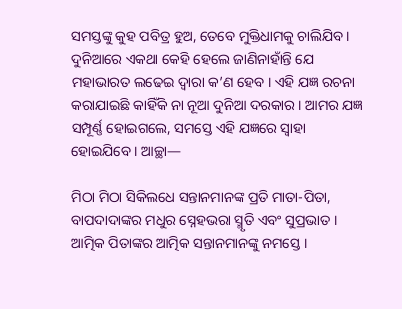ସମସ୍ତଙ୍କୁ କୁହ ପବିତ୍ର ହୁଅ, ତେବେ ମୁକ୍ତିଧାମକୁ ଚାଲିଯିବ । ଦୁନିଆରେ ଏକଥା କେହି ହେଲେ ଜାଣିନାହାଁନ୍ତି ଯେ ମହାଭାରତ ଲଢେଇ ଦ୍ୱାରା କ’ଣ ହେବ । ଏହି ଯଜ୍ଞ ରଚନା କରାଯାଇଛି କାହିଁକି ନା ନୂଆ ଦୁନିଆ ଦରକାର । ଆମର ଯଜ୍ଞ ସମ୍ପୂର୍ଣ୍ଣ ହୋଇଗଲେ, ସମସ୍ତେ ଏହି ଯଜ୍ଞରେ ସ୍ୱାହା ହୋଇଯିବେ । ଆଚ୍ଛା—

ମିଠା ମିଠା ସିକିଲଧେ ସନ୍ତାନମାନଙ୍କ ପ୍ରତି ମାତା-ପିତା, ବାପଦାଦାଙ୍କର ମଧୁର ସ୍ନେହଭରା ସ୍ମୃତି ଏବଂ ସୁପ୍ରଭାତ । ଆତ୍ମିକ ପିତାଙ୍କର ଆତ୍ମିକ ସନ୍ତାନମାନଙ୍କୁ ନମସ୍ତେ ।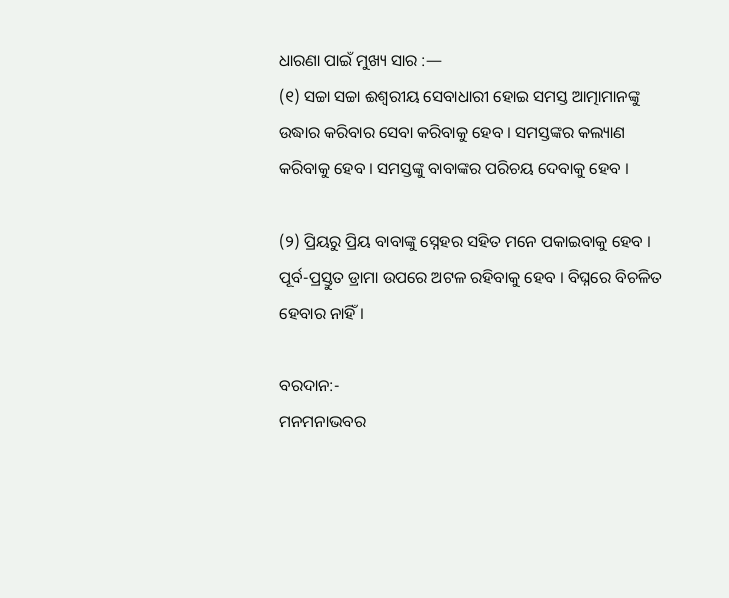ଧାରଣା ପାଇଁ ମୁଖ୍ୟ ସାର :—
(୧) ସଚ୍ଚା ସଚ୍ଚା ଈଶ୍ୱରୀୟ ସେବାଧାରୀ ହୋଇ ସମସ୍ତ ଆତ୍ମାମାନଙ୍କୁ ଉଦ୍ଧାର କରିବାର ସେବା କରିବାକୁ ହେବ । ସମସ୍ତଙ୍କର କଲ୍ୟାଣ କରିବାକୁ ହେବ । ସମସ୍ତଙ୍କୁ ବାବାଙ୍କର ପରିଚୟ ଦେବାକୁ ହେବ ।

(୨) ପ୍ରିୟରୁ ପ୍ରିୟ ବାବାଙ୍କୁ ସ୍ନେହର ସହିତ ମନେ ପକାଇବାକୁ ହେବ । ପୂର୍ବ-ପ୍ରସ୍ତୁତ ଡ୍ରାମା ଉପରେ ଅଟଳ ରହିବାକୁ ହେବ । ବିଘ୍ନରେ ବିଚଳିତ ହେବାର ନାହିଁ ।

ବରଦାନ:-
ମନମନାଭବର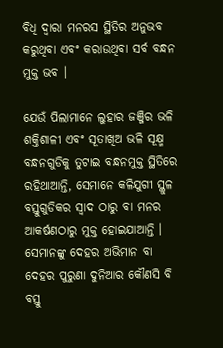ବିଧି ଦ୍ୱାରା ମନରସ ସ୍ଥିତିର ଅନୁଭବ କରୁଥିବା ଏବଂ କରାଉଥିବା ସର୍ବ ବନ୍ଧନ ମୁକ୍ତ ଭବ ।

ଯେଉଁ ପିଲାମାନେ ଲୁହାର ଜଞ୍ଜିର ଭଳି ଶକ୍ତିଶାଳୀ ଏବଂ ସୂତାଖିଅ ଭଳି ସୂକ୍ଷ୍ମ ବନ୍ଧନଗୁଡିକୁ ତୁଟାଇ ବନ୍ଧନମୁକ୍ତ ସ୍ଥିତିରେ ରହିଥାଆନ୍ତି, ସେମାନେ କଳିଯୁଗୀ ସ୍ଥୁଳ ବସ୍ତୁଗୁଡିକର ସ୍ୱାଦ ଠାରୁ ବା ମନର ଆକର୍ଷଣଠାରୁ ମୁକ୍ତ ହୋଇଯାଆନ୍ତି । ସେମାନଙ୍କୁ ଦେହର ଅଭିମାନ ବା ଦେହର ପୁରୁଣା ଦୁନିଆର କୌଣସି ବି ବସ୍ତୁ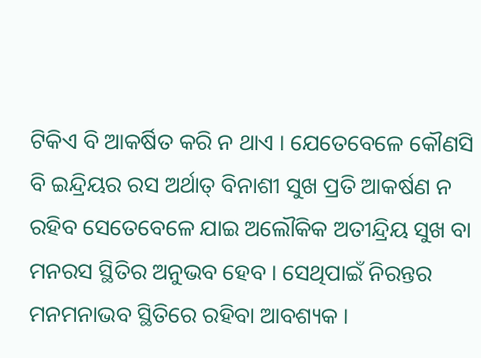ଟିକିଏ ବି ଆକର୍ଷିତ କରି ନ ଥାଏ । ଯେତେବେଳେ କୌଣସି ବି ଇନ୍ଦ୍ରିୟର ରସ ଅର୍ଥାତ୍ ବିନାଶୀ ସୁଖ ପ୍ରତି ଆକର୍ଷଣ ନ ରହିବ ସେତେବେଳେ ଯାଇ ଅଲୌକିକ ଅତୀନ୍ଦ୍ରିୟ ସୁଖ ବା ମନରସ ସ୍ଥିତିର ଅନୁଭବ ହେବ । ସେଥିପାଇଁ ନିରନ୍ତର ମନମନାଭବ ସ୍ଥିତିରେ ରହିବା ଆବଶ୍ୟକ ।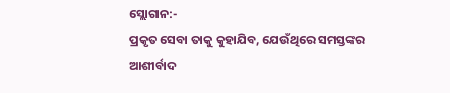ସ୍ଲୋଗାନ:-
ପ୍ରକୃତ ସେବା ତାକୁ କୁହାଯିବ, ଯେଉଁଥିରେ ସମସ୍ତଙ୍କର ଆଶୀର୍ବାଦ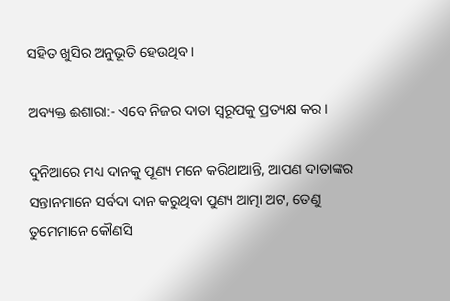ସହିତ ଖୁସିର ଅନୁଭୂତି ହେଉଥିବ ।

ଅବ୍ୟକ୍ତ ଈଶାରା:- ଏବେ ନିଜର ଦାତା ସ୍ୱରୂପକୁ ପ୍ରତ୍ୟକ୍ଷ କର ।

ଦୁନିଆରେ ମଧ୍ୟ ଦାନକୁ ପୂଣ୍ୟ ମନେ କରିଥାଆନ୍ତି, ଆପଣ ଦାତାଙ୍କର ସନ୍ତାନମାନେ ସର୍ବଦା ଦାନ କରୁଥିବା ପୁଣ୍ୟ ଆତ୍ମା ଅଟ, ତେଣୁ ତୁମେମାନେ କୌଣସି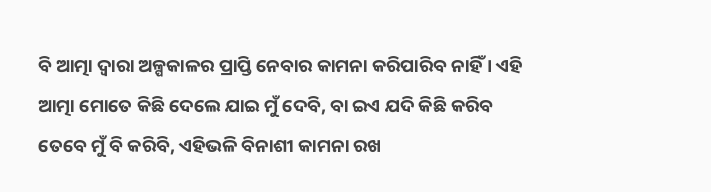ବି ଆତ୍ମା ଦ୍ୱାରା ଅଳ୍ପକାଳର ପ୍ରାପ୍ତି ନେବାର କାମନା କରିପାରିବ ନାହିଁ । ଏହି ଆତ୍ମା ମୋତେ କିଛି ଦେଲେ ଯାଇ ମୁଁ ଦେବି, ବା ଇଏ ଯଦି କିଛି କରିବ ତେବେ ମୁଁ ବି କରିବି, ଏହିଭଳି ବିନାଶୀ କାମନା ରଖ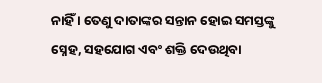ନାହିଁ । ତେଣୁ ଦାତାଙ୍କର ସନ୍ତାନ ହୋଇ ସମସ୍ତଙ୍କୁ ସ୍ନେହ, ସହଯୋଗ ଏବଂ ଶକ୍ତି ଦେଉଥିବା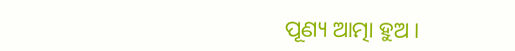ପୂଣ୍ୟ ଆତ୍ମା ହୁଅ ।